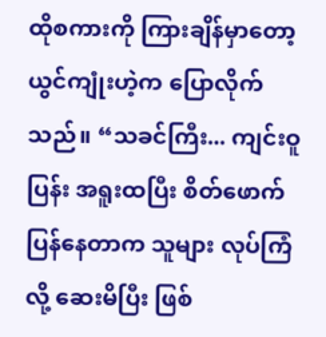ထိုစကားကို ကြားချိန်မှာတော့ ယွင်ကျုံးဟဲ့က ပြောလိုက်သည်။ “သခင်ကြီး... ကျင်းဝူပြန်း အရူးထပြီး စိတ်ဖောက်ပြန်နေတာက သူများ လုပ်ကြံလို့ ဆေးမိပြီး ဖြစ်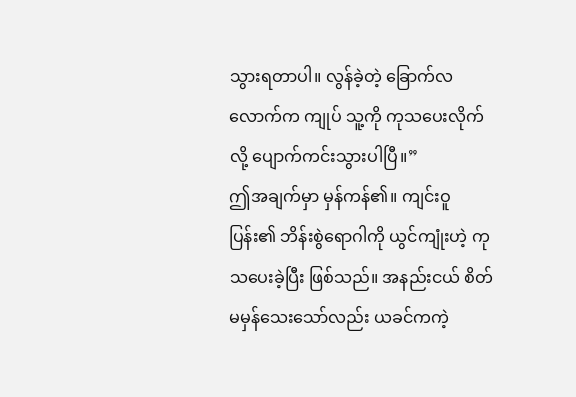သွားရတာပါ။ လွန်ခဲ့တဲ့ ခြောက်လလောက်က ကျုပ် သူ့ကို ကုသပေးလိုက်လို့ ပျောက်ကင်းသွားပါပြီ။”
ဤအချက်မှာ မှန်ကန်၏။ ကျင်းဝူပြန်း၏ ဘိန်းစွဲရောဂါကို ယွင်ကျုံးဟဲ့ ကုသပေးခဲ့ပြီး ဖြစ်သည်။ အနည်းငယ် စိတ်မမှန်သေးသော်လည်း ယခင်ကကဲ့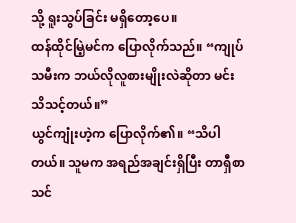သို့ ရူးသွပ်ခြင်း မရှိတော့ပေ။
ထန်ထိုင်မြဲ့မင်က ပြောလိုက်သည်။ “ကျုပ်သမီးက ဘယ်လိုလူစားမျိုးလဲဆိုတာ မင်း သိသင့်တယ်။”
ယွင်ကျုံးဟဲ့က ပြောလိုက်၏။ “သိပါတယ်။ သူမက အရည်အချင်းရှိပြီး တာရှီစာသင်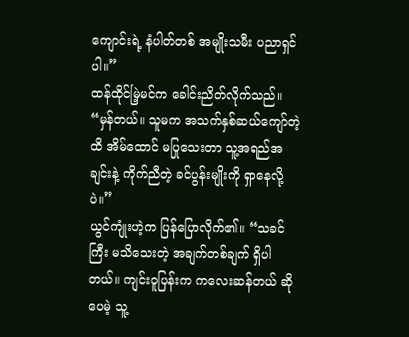ကျောင်းရဲ့ နံပါတ်တစ် အမျိုးသမီး ပညာရှင်ပါ။”
ထန်ထိုင်မြဲ့မင်က ခေါင်းညိတ်လိုက်သည်။ “မှန်တယ်။ သူမက အသက်နှစ်ဆယ်ကျော်တဲ့ထိ အိမ်ထောင် မပြုသေးတာ သူ့အရည်အချင်းနဲ့ ကိုက်ညီတဲ့ ခင်ပွန်းမျိုးကို ရှာနေလို့ပဲ။”
ယွင်ကျုံးဟဲ့က ပြန်ပြောလိုက်၏။ “သခင်ကြီး မသိသေးတဲ့ အချက်တစ်ချက် ရှိပါတယ်။ ကျင်းဝူပြန်းက ကလေးဆန်တယ် ဆိုပေမဲ့ သူ့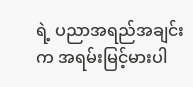ရဲ့ ပညာအရည်အချင်းက အရမ်းမြင့်မားပါ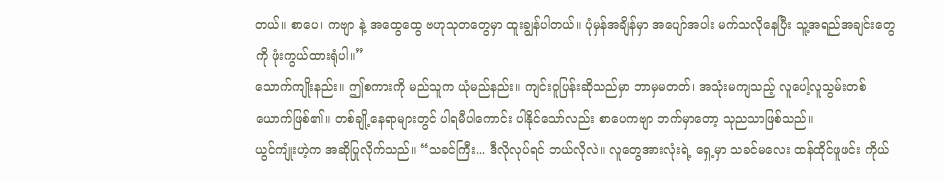တယ်။ စာပေ၊ ကဗျာ နဲ့ အထွေထွေ ဗဟုသုတတွေမှာ ထူးချွန်ပါတယ်။ ပုံမှန်အချိန်မှာ အပျော်အပါး မက်သလိုနေပြီး သူ့အရည်အချင်းတွေကို ဖုံးကွယ်ထားရုံပါ။”
သောက်ကျိုးနည်း။ ဤစကားကို မည်သူက ယုံမည်နည်း။ ကျင်းဝူပြန်းဆိုသည်မှာ ဘာမှမတတ်၊ အသုံးမကျသည့် လူပေါ့လူသွမ်းတစ်ယောက်ဖြစ်၏။ တစ်ချို့နေရာများတွင် ပါရမီပါကောင်း ပါနိုင်သော်လည်း စာပေကဗျာ ဘက်မှာတော့ သုညသာဖြစ်သည်။
ယွင်ကျုံးဟဲ့က အဆိုပြုလိုက်သည်။ “သခင်ကြီး... ဒီလိုလုပ်ရင် ဘယ်လိုလဲ။ လူတွေအားလုံးရဲ့ ရှေ့မှာ သခင်မလေး ထန်ထိုင်ဖူဖင်း ကိုယ်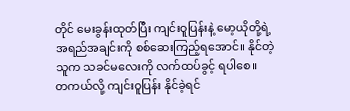တိုင် မေးခွန်းထုတ်ပြီး ကျင်းဝူပြန်းနဲ့ မော့ယိုတို့ရဲ့ အရည်အချင်းကို စစ်ဆေးကြည့်ရအောင်။ နိုင်တဲ့သူက သခင်မလေးကို လက်ထပ်ခွင့် ရပါစေ။
တကယ်လို့ ကျင်းဝူပြန်း နိုင်ခဲ့ရင်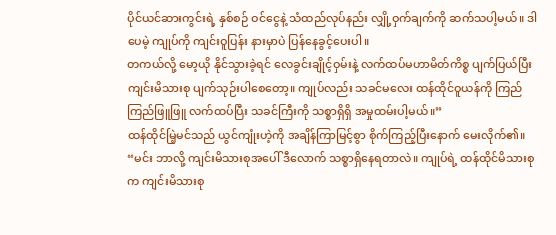ပိုင်ယင်ဆားကွင်းရဲ့ နှစ်စဉ် ဝင်ငွေနဲ့ သံထည်လုပ်နည်း လျှို့ဝှက်ချက်ကို ဆက်သပါ့မယ်။ ဒါပေမဲ့ ကျုပ်ကို ကျင်းဝူပြန်း နားမှာပဲ ပြန်နေခွင့်ပေးပါ။
တကယ်လို့ မော့ယို နိုင်သွားခဲ့ရင် လေခွင်းချိုင့်ဝှမ်းနဲ့ လက်ထပ်မဟာမိတ်ကိစ္စ ပျက်ပြယ်ပြီး ကျင်းမိသားစု ပျက်သုဉ်းပါစေတော့။ ကျုပ်လည်း သခင်မလေး ထန်ထိုင်ဝူယန်ကို ကြည်ကြည်ဖြူဖြူ လက်ထပ်ပြီး သခင်ကြီးကို သစ္စာရှိရှိ အမှုထမ်းပါ့မယ်။”
ထန်ထိုင်မြဲ့မင်သည် ယွင်ကျုံးဟဲ့ကို အချိန်ကြာမြင့်စွာ စိုက်ကြည့်ပြီးနောက် မေးလိုက်၏။ “မင်း ဘာလို့ ကျင်းမိသားစုအပေါ် ဒီလောက် သစ္စာရှိနေရတာလဲ။ ကျုပ်ရဲ့ ထန်ထိုင်မိသားစုက ကျင်းမိသားစု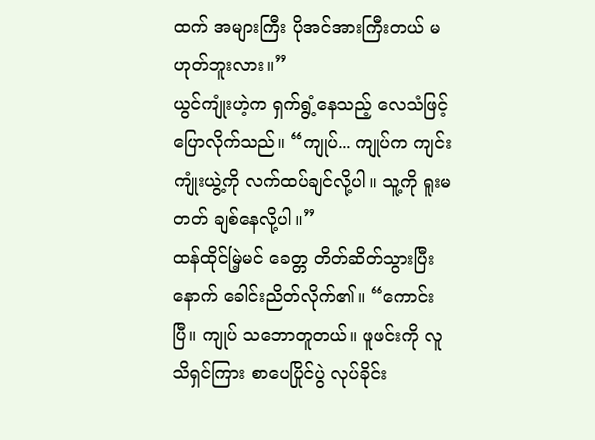ထက် အများကြီး ပိုအင်အားကြီးတယ် မဟုတ်ဘူးလား။”
ယွင်ကျုံးဟဲ့က ရှက်ရွံ့နေသည့် လေသံဖြင့် ပြောလိုက်သည်။ “ကျုပ်... ကျုပ်က ကျင်းကျုံးယွဲ့ကို လက်ထပ်ချင်လို့ပါ။ သူ့ကို ရူးမတတ် ချစ်နေလို့ပါ။”
ထန်ထိုင်မြဲ့မင် ခေတ္တ တိတ်ဆိတ်သွားပြီးနောက် ခေါင်းညိတ်လိုက်၏။ “ကောင်းပြီ။ ကျုပ် သဘောတူတယ်။ ဖူဖင်းကို လူသိရှင်ကြား စာပေပြိုင်ပွဲ လုပ်ခိုင်း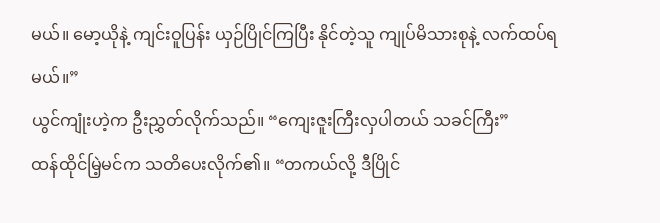မယ်။ မော့ယိုနဲ့ ကျင်းဝူပြန်း ယှဉ်ပြိုင်ကြပြီး နိုင်တဲ့သူ ကျုပ်မိသားစုနဲ့ လက်ထပ်ရမယ်။”
ယွင်ကျုံးဟဲ့က ဦးညွှတ်လိုက်သည်။ “ကျေးဇူးကြီးလှပါတယ် သခင်ကြီး”
ထန်ထိုင်မြဲ့မင်က သတိပေးလိုက်၏။ “တကယ်လို့ ဒီပြိုင်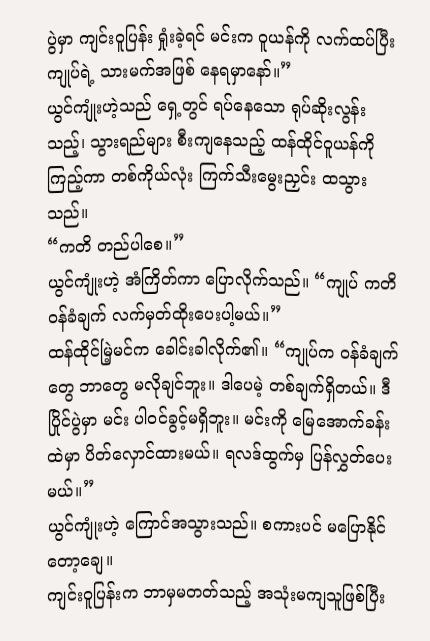ပွဲမှာ ကျင်းဝူပြန်း ရှုံးခဲ့ရင် မင်းက ဝူယန်ကို လက်ထပ်ပြီး ကျုပ်ရဲ့ သားမက်အဖြစ် နေရမှာနော်။”
ယွင်ကျုံးဟဲ့သည် ရှေ့တွင် ရပ်နေသော ရုပ်ဆိုးလွန်းသည့်၊ သွားရည်များ စီးကျနေသည့် ထန်ထိုင်ဝူယန်ကို ကြည့်ကာ တစ်ကိုယ်လုံး ကြက်သီးမွေးညှင်း ထသွားသည်။
“ကတိ တည်ပါစေ။”
ယွင်ကျုံးဟဲ့ အံကြိတ်ကာ ပြောလိုက်သည်။ “ကျုပ် ကတိဝန်ခံချက် လက်မှတ်ထိုးပေးပါ့မယ်။”
ထန်ထိုင်မြဲ့မင်က ခေါင်းခါလိုက်၏။ “ကျုပ်က ဝန်ခံချက်တွေ ဘာတွေ မလိုချင်ဘူး။ ဒါပေမဲ့ တစ်ချက်ရှိတယ်။ ဒီပြိုင်ပွဲမှာ မင်း ပါဝင်ခွင့်မရှိဘူး။ မင်းကို မြေအောက်ခန်းထဲမှာ ပိတ်လှောင်ထားမယ်။ ရလဒ်ထွက်မှ ပြန်လွှတ်ပေးမယ်။”
ယွင်ကျုံးဟဲ့ ကြောင်အသွားသည်။ စကားပင် မပြောနိုင်တော့ချေ။
ကျင်းဝူပြန်းက ဘာမှမတတ်သည့် အသုံးမကျသူဖြစ်ပြီး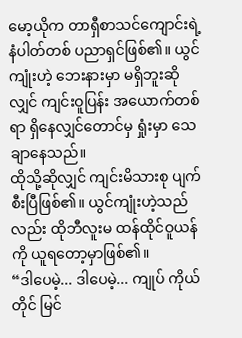မော့ယိုက တာရှီစာသင်ကျောင်းရဲ့ နံပါတ်တစ် ပညာရှင်ဖြစ်၏။ ယွင်ကျုံးဟဲ့ ဘေးနားမှာ မရှိဘူးဆိုလျှင် ကျင်းဝူပြန်း အယောက်တစ်ရာ ရှိနေလျှင်တောင်မှ ရှုံးမှာ သေချာနေသည်။
ထိုသို့ဆိုလျှင် ကျင်းမိသားစု ပျက်စီးပြီဖြစ်၏။ ယွင်ကျုံးဟဲ့သည်လည်း ထိုဘီလူးမ ထန်ထိုင်ဝူယန်ကို ယူရတော့မှာဖြစ်၏။
“ဒါပေမဲ့... ဒါပေမဲ့... ကျုပ် ကိုယ်တိုင် မြင်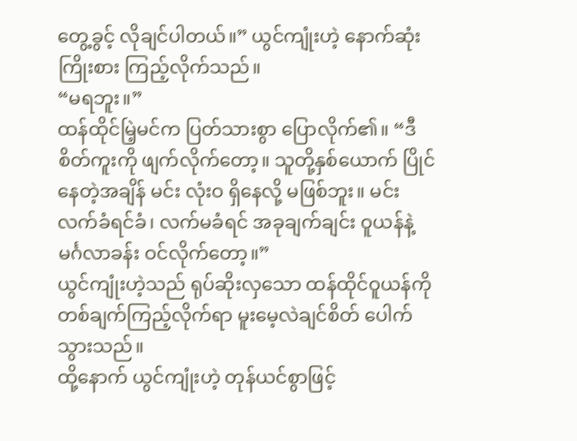တွေ့ခွင့် လိုချင်ပါတယ်။” ယွင်ကျုံးဟဲ့ နောက်ဆုံး ကြိုးစား ကြည့်လိုက်သည်။
“မရဘူး။”
ထန်ထိုင်မြဲ့မင်က ပြတ်သားစွာ ပြောလိုက်၏။ “ဒီစိတ်ကူးကို ဖျက်လိုက်တော့။ သူတို့နှစ်ယောက် ပြိုင်နေတဲ့အချိန် မင်း လုံးဝ ရှိနေလို့ မဖြစ်ဘူး။ မင်း လက်ခံရင်ခံ၊ လက်မခံရင် အခုချက်ချင်း ဝူယန်နဲ့ မင်္ဂလာခန်း ဝင်လိုက်တော့။”
ယွင်ကျုံးဟဲ့သည် ရုပ်ဆိုးလှသော ထန်ထိုင်ဝူယန်ကို တစ်ချက်ကြည့်လိုက်ရာ မူးမေ့လဲချင်စိတ် ပေါက်သွားသည်။
ထို့နောက် ယွင်ကျုံးဟဲ့ တုန်ယင်စွာဖြင့်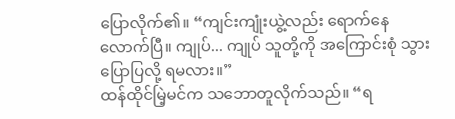ပြောလိုက်၏။ “ကျင်းကျုံးယွဲ့လည်း ရောက်နေလောက်ပြီ။ ကျုပ်... ကျုပ် သူတို့ကို အကြောင်းစုံ သွားပြောပြလို့ ရမလား။”
ထန်ထိုင်မြဲ့မင်က သဘောတူလိုက်သည်။ “ရ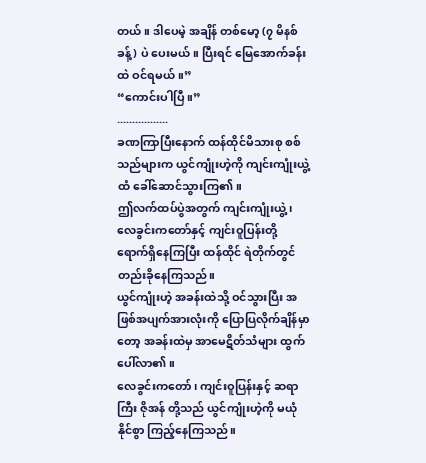တယ်။ ဒါပေမဲ့ အချိန် တစ်မော့ (၇ မိနစ်ခန့်) ပဲ ပေးမယ်။ ပြီးရင် မြေအောက်ခန်းထဲ ဝင်ရမယ်။”
“ကောင်းပါပြီ။”
.................
ခဏကြာပြီးနောက် ထန်ထိုင်မိသားစု စစ်သည်များက ယွင်ကျုံးဟဲ့ကို ကျင်းကျုံးယွဲ့ထံ ခေါ်ဆောင်သွားကြ၏။
ဤလက်ထပ်ပွဲအတွက် ကျင်းကျုံးယွဲ့၊ လေခွင်းကတော်နှင့် ကျင်းဝူပြန်းတို့ ရောက်ရှိနေကြပြီး ထန်ထိုင် ရဲတိုက်တွင် တည်းခိုနေကြသည်။
ယွင်ကျုံးဟဲ့ အခန်းထဲသို့ ဝင်သွားပြီး အဖြစ်အပျက်အားလုံးကို ပြောပြလိုက်ချိန်မှာတော့ အခန်းထဲမှ အာမေဋိတ်သံများ ထွက်ပေါ်လာ၏။
လေခွင်းကတော်၊ ကျင်းဝူပြန်းနှင့် ဆရာကြီး ဇိုအန် တို့သည် ယွင်ကျုံးဟဲ့ကို မယုံနိုင်စွာ ကြည့်နေကြသည်။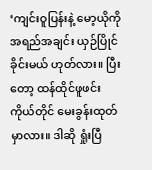‘ကျင်းဝူပြန်းနဲ့ မော့ယိုကို အရည်အချင်း ယှဉ်ပြိုင်ခိုင်းမယ် ဟုတ်လား။ ပြီးတော့ ထန်ထိုင်ဖူဖင်း ကိုယ်တိုင် မေးခွန်းထုတ်မှာလား။ ဒါဆို ရှုံးပြီ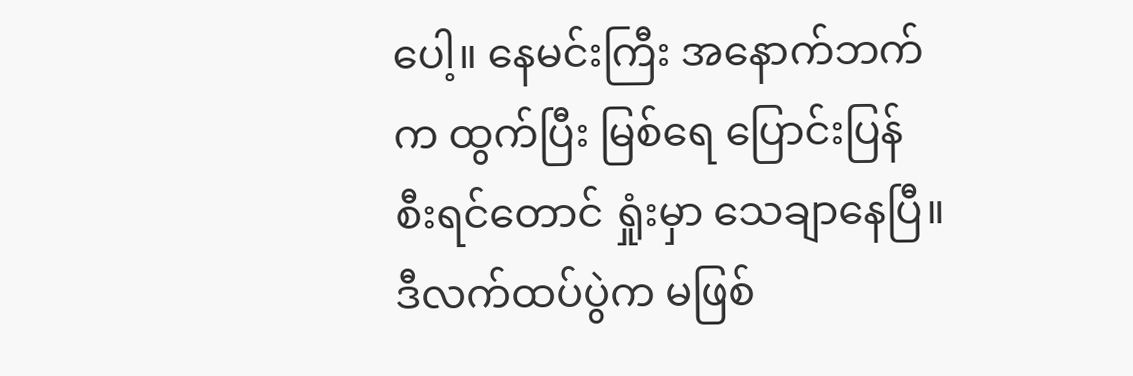ပေါ့။ နေမင်းကြီး အနောက်ဘက်က ထွက်ပြီး မြစ်ရေ ပြောင်းပြန် စီးရင်တောင် ရှုံးမှာ သေချာနေပြီ။ ဒီလက်ထပ်ပွဲက မဖြစ်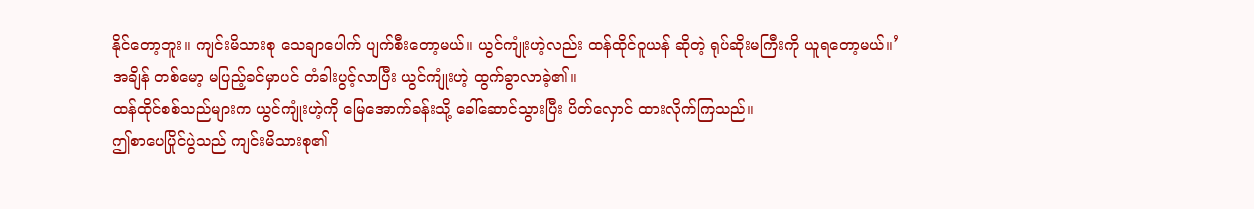နိုင်တော့ဘူး။ ကျင်းမိသားစု သေချာပေါက် ပျက်စီးတော့မယ်။ ယွင်ကျုံးဟဲ့လည်း ထန်ထိုင်ဝူယန် ဆိုတဲ့ ရုပ်ဆိုးမကြီးကို ယူရတော့မယ်။’
အချိန် တစ်မော့ မပြည့်ခင်မှာပင် တံခါးပွင့်လာပြီး ယွင်ကျုံးဟဲ့ ထွက်ခွာလာခဲ့၏။
ထန်ထိုင်စစ်သည်များက ယွင်ကျုံးဟဲ့ကို မြေအောက်ခန်းသို့ ခေါ်ဆောင်သွားပြီး ပိတ်လှောင် ထားလိုက်ကြသည်။
ဤစာပေပြိုင်ပွဲသည် ကျင်းမိသားစု၏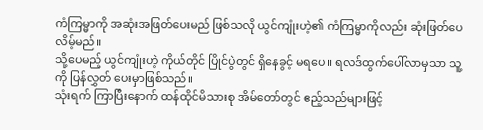ကံကြမ္မာကို အဆုံးအဖြတ်ပေးမည် ဖြစ်သလို ယွင်ကျုံးဟဲ့၏ ကံကြမ္မာကိုလည်း ဆုံးဖြတ်ပေလိမ့်မည်။
သို့ပေမည့် ယွင်ကျုံးဟဲ့ ကိုယ်တိုင် ပြိုင်ပွဲတွင် ရှိနေခွင့် မရပေ။ ရလဒ်ထွက်ပေါ်လာမှသာ သူ့ကို ပြန်လွှတ် ပေးမှာဖြစ်သည်။
သုံးရက် ကြာပြီးနောက် ထန်ထိုင်မိသားစု အိမ်တော်တွင် ဧည့်သည်များဖြင့်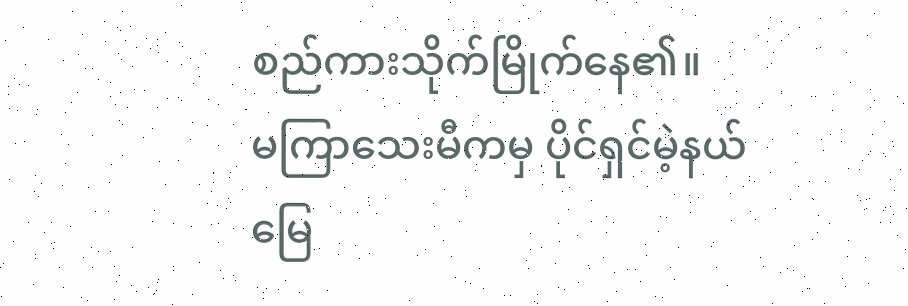စည်ကားသိုက်မြိုက်နေ၏။
မကြာသေးမီကမှ ပိုင်ရှင်မဲ့နယ်မြေ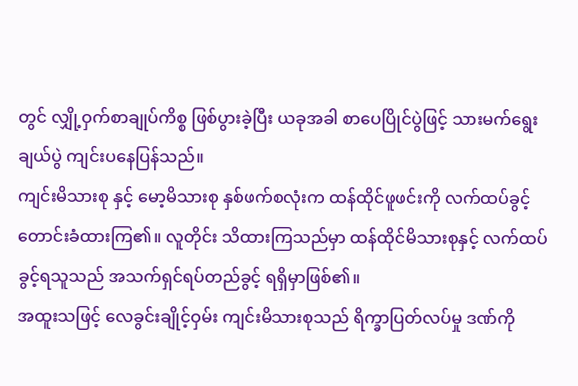တွင် လျှို့ဝှက်စာချုပ်ကိစ္စ ဖြစ်ပွားခဲ့ပြီး ယခုအခါ စာပေပြိုင်ပွဲဖြင့် သားမက်ရွေးချယ်ပွဲ ကျင်းပနေပြန်သည်။
ကျင်းမိသားစု နှင့် မော့မိသားစု နှစ်ဖက်စလုံးက ထန်ထိုင်ဖူဖင်းကို လက်ထပ်ခွင့် တောင်းခံထားကြ၏။ လူတိုင်း သိထားကြသည်မှာ ထန်ထိုင်မိသားစုနှင့် လက်ထပ်ခွင့်ရသူသည် အသက်ရှင်ရပ်တည်ခွင့် ရရှိမှာဖြစ်၏။
အထူးသဖြင့် လေခွင်းချိုင့်ဝှမ်း ကျင်းမိသားစုသည် ရိက္ခာပြတ်လပ်မှု ဒဏ်ကို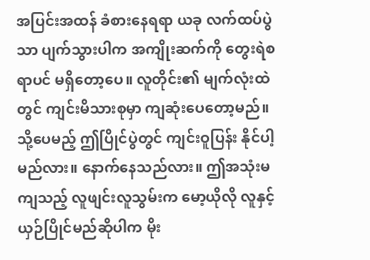အပြင်းအထန် ခံစားနေရရာ ယခု လက်ထပ်ပွဲသာ ပျက်သွားပါက အကျိုးဆက်ကို တွေးရဲစရာပင် မရှိတော့ပေ။ လူတိုင်း၏ မျက်လုံးထဲတွင် ကျင်းမိသားစုမှာ ကျဆုံးပေတော့မည်။
သို့ပေမည့် ဤပြိုင်ပွဲတွင် ကျင်းဝူပြန်း နိုင်ပါ့မည်လား။ နောက်နေသည်လား။ ဤအသုံးမကျသည့် လူဖျင်းလူသွမ်းက မော့ယိုလို လူနှင့် ယှဉ်ပြိုင်မည်ဆိုပါက မိုး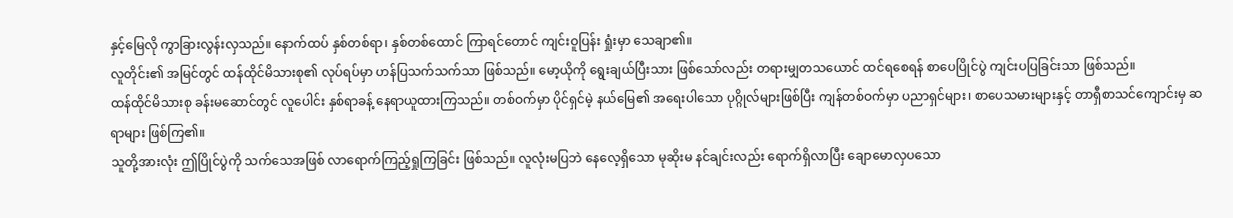နှင့်မြေလို ကွာခြားလွန်းလှသည်။ နောက်ထပ် နှစ်တစ်ရာ၊ နှစ်တစ်ထောင် ကြာရင်တောင် ကျင်းဝူပြန်း ရှုံးမှာ သေချာ၏။
လူတိုင်း၏ အမြင်တွင် ထန်ထိုင်မိသားစု၏ လုပ်ရပ်မှာ ဟန်ပြသက်သက်သာ ဖြစ်သည်။ မော့ယိုကို ရွေးချယ်ပြီးသား ဖြစ်သော်လည်း တရားမျှတသယောင် ထင်ရစေရန် စာပေပြိုင်ပွဲ ကျင်းပပြခြင်းသာ ဖြစ်သည်။
ထန်ထိုင်မိသားစု ခန်းမဆောင်တွင် လူပေါင်း နှစ်ရာခန့် နေရာယူထားကြသည်။ တစ်ဝက်မှာ ပိုင်ရှင်မဲ့ နယ်မြေ၏ အရေးပါသော ပုဂ္ဂိုလ်များဖြစ်ပြီး ကျန်တစ်ဝက်မှာ ပညာရှင်များ၊ စာပေသမားများနှင့် တာရှီစာသင်ကျောင်းမှ ဆရာများ ဖြစ်ကြ၏။
သူတို့အားလုံး ဤပြိုင်ပွဲကို သက်သေအဖြစ် လာရောက်ကြည့်ရှုကြခြင်း ဖြစ်သည်။ လူလုံးမပြဘဲ နေလေ့ရှိသော မုဆိုးမ နင်ချင်းလည်း ရောက်ရှိလာပြီး ချောမောလှပသော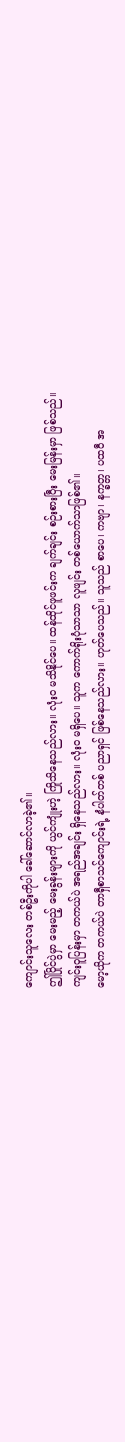ကျောင်းသူလေး တစ်ဦးကိုပါ ခေါ်ဆောင်လာခဲ့၏။
ဤပြိုင်ပွဲမှာ မေးမည့် မေးခွန်းများကို ယွင်ကျုံးဟဲ့ ကြိုသိနေသည်လား။ လုံးဝ မသိနိုင်ပေ။ ထန်ထိုင်ဖူဖင်းက ချက်ချင်း စဉ်းစားပြီး မေးမြန်းမှာ ဖြစ်သည်။
ကျင်းဝူပြန်းမှာ တကယ်ပဲ အရည်အချင်း ရှိနေသည်လား။ လုံးဝ မရှိပေ။ သူက ကောက်ရိုးပုံသာသာ လူဖျင်း တစ်ယောက်သာဖြစ်၏။
မော့ယိုက တကယ်ပဲ တာရှီစာသင်ကျောင်းရဲ့ နံပါတ်တစ် ပညာရှင် ဖြစ်နေသည်လား။ ဟုတ်ပေသည်။ သူသည် စာပေ၊ ကဗျာ၊ နက္ခတ္တ၊ ပထဝီ အ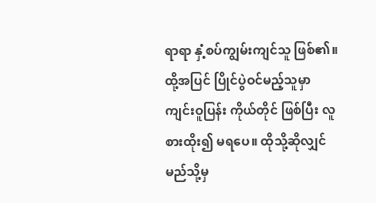ရာရာ နှံ့စပ်ကျွမ်းကျင်သူ ဖြစ်၏။
ထို့အပြင် ပြိုင်ပွဲဝင်မည့်သူမှာ ကျင်းဝူပြန်း ကိုယ်တိုင် ဖြစ်ပြီး လူစားထိုး၍ မရပေ။ ထိုသို့ဆိုလျှင် မည်သို့မှ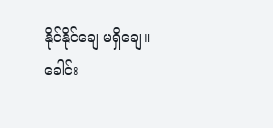နိုင်နိုင်ချေ မရှိချေ။
ခေါင်း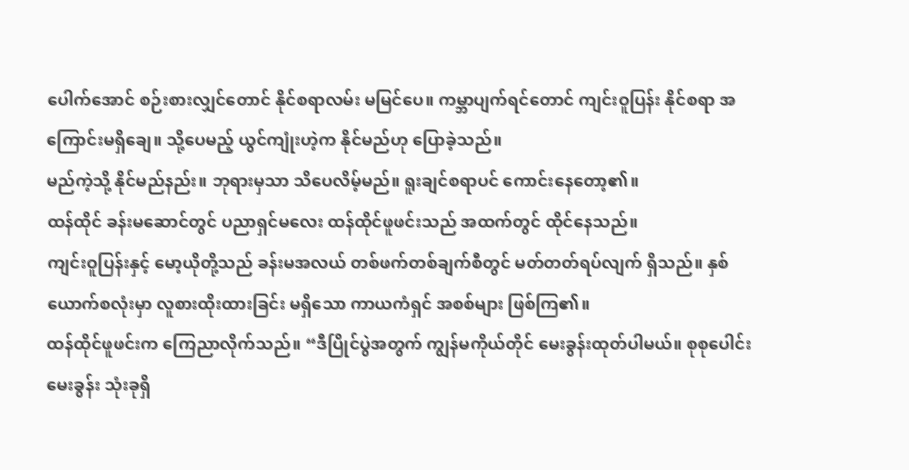ပေါက်အောင် စဉ်းစားလျှင်တောင် နိုင်စရာလမ်း မမြင်ပေ။ ကမ္ဘာပျက်ရင်တောင် ကျင်းဝူပြန်း နိုင်စရာ အကြောင်းမရှိချေ။ သို့ပေမည့် ယွင်ကျုံးဟဲ့က နိုင်မည်ဟု ပြောခဲ့သည်။
မည်ကဲ့သို့ နိုင်မည်နည်း။ ဘုရားမှသာ သိပေလိမ့်မည်။ ရူးချင်စရာပင် ကောင်းနေတော့၏။
ထန်ထိုင် ခန်းမဆောင်တွင် ပညာရှင်မလေး ထန်ထိုင်ဖူဖင်းသည် အထက်တွင် ထိုင်နေသည်။
ကျင်းဝူပြန်းနှင့် မော့ယိုတို့သည် ခန်းမအလယ် တစ်ဖက်တစ်ချက်စီတွင် မတ်တတ်ရပ်လျက် ရှိသည်။ နှစ်ယောက်စလုံးမှာ လူစားထိုးထားခြင်း မရှိသော ကာယကံရှင် အစစ်များ ဖြစ်ကြ၏။
ထန်ထိုင်ဖူဖင်းက ကြေညာလိုက်သည်။ “ဒီပြိုင်ပွဲအတွက် ကျွန်မကိုယ်တိုင် မေးခွန်းထုတ်ပါမယ်။ စုစုပေါင်း မေးခွန်း သုံးခုရှိ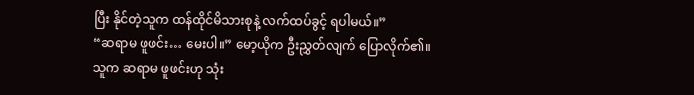ပြီး နိုင်တဲ့သူက ထန်ထိုင်မိသားစုနဲ့ လက်ထပ်ခွင့် ရပါမယ်။”
“ဆရာမ ဖူဖင်း… မေးပါ။” မော့ယိုက ဦးညွှတ်လျက် ပြောလိုက်၏။
သူက ဆရာမ ဖူဖင်းဟု သုံး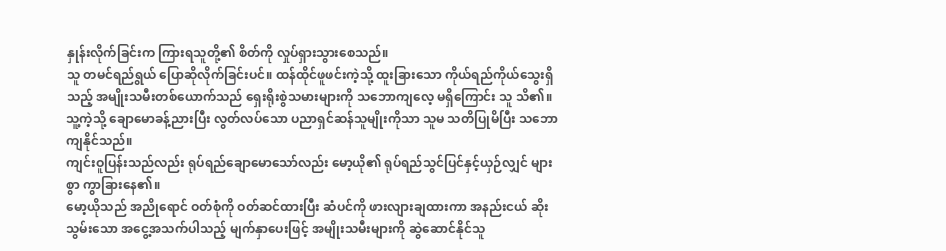နှုန်းလိုက်ခြင်းက ကြားရသူတို့၏ စိတ်ကို လှုပ်ရှားသွားစေသည်။
သူ တမင်ရည်ရွယ် ပြောဆိုလိုက်ခြင်းပင်။ ထန်ထိုင်ဖူဖင်းကဲ့သို့ ထူးခြားသော ကိုယ်ရည်ကိုယ်သွေးရှိသည့် အမျိုးသမီးတစ်ယောက်သည် ရှေးရိုးစွဲသမားများကို သဘောကျလေ့ မရှိကြောင်း သူ သိ၏။
သူ့ကဲ့သို့ ချောမောခန့်ညားပြီး လွတ်လပ်သော ပညာရှင်ဆန်သူမျိုးကိုသာ သူမ သတိပြုမိပြီး သဘောကျနိုင်သည်။
ကျင်းဝူပြန်းသည်လည်း ရုပ်ရည်ချောမောသော်လည်း မော့ယို၏ ရုပ်ရည်သွင်ပြင်နှင့်ယှဉ်လျှင် များစွာ ကွာခြားနေ၏။
မော့ယိုသည် အညိုရောင် ဝတ်စုံကို ဝတ်ဆင်ထားပြီး ဆံပင်ကို ဖားလျားချထားကာ အနည်းငယ် ဆိုးသွမ်းသော အငွေ့အသက်ပါသည့် မျက်နှာပေးဖြင့် အမျိုးသမီးများကို ဆွဲဆောင်နိုင်သူ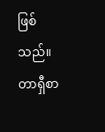ဖြစ်သည်။
တာရှီစာ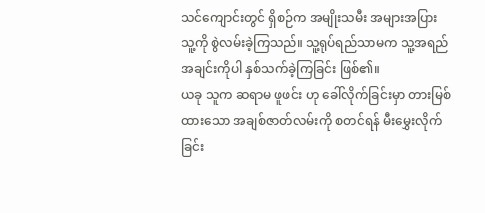သင်ကျောင်းတွင် ရှိစဉ်က အမျိုးသမီး အများအပြား သူ့ကို စွဲလမ်းခဲ့ကြသည်။ သူ့ရုပ်ရည်သာမက သူ့အရည်အချင်းကိုပါ နှစ်သက်ခဲ့ကြခြင်း ဖြစ်၏။
ယခု သူက ဆရာမ ဖူဖင်း ဟု ခေါ်လိုက်ခြင်းမှာ တားမြစ်ထားသော အချစ်ဇာတ်လမ်းကို စတင်ရန် မီးမွှေးလိုက်ခြင်း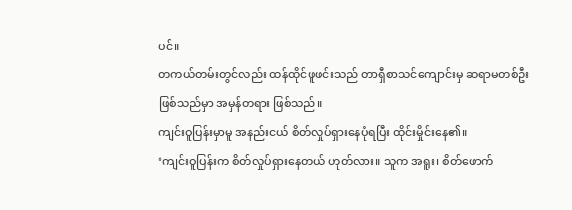ပင်။
တကယ်တမ်းတွင်လည်း ထန်ထိုင်ဖူဖင်းသည် တာရှီစာသင်ကျောင်းမှ ဆရာမတစ်ဦး ဖြစ်သည်မှာ အမှန်တရား ဖြစ်သည်။
ကျင်းဝူပြန်းမှာမူ အနည်းငယ် စိတ်လှုပ်ရှားနေပုံရပြီး ထိုင်းမှိုင်းနေ၏။
‘ကျင်းဝူပြန်းက စိတ်လှုပ်ရှားနေတယ် ဟုတ်လား။ သူက အရူး၊ စိတ်ဖောက်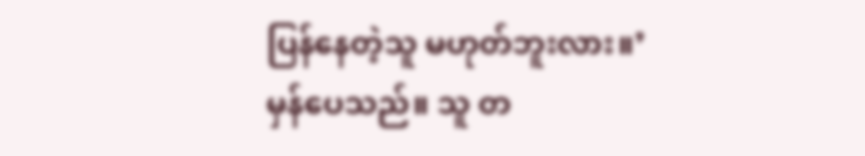ပြန်နေတဲ့သူ မဟုတ်ဘူးလား။’
မှန်ပေသည်။ သူ တ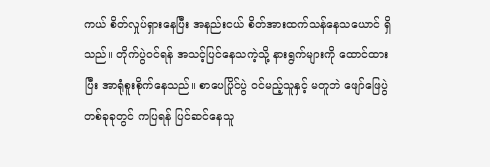ကယ် စိတ်လှုပ်ရှားနေပြီး အနည်းငယ် စိတ်အားထက်သန်နေသယောင် ရှိသည်။ တိုက်ပွဲဝင်ရန် အသင့်ပြင်နေသကဲ့သို့ နားရွက်များကို ထောင်ထားပြီး အာရုံစူးစိုက်နေသည်။ စာပေပြိုင်ပွဲ ဝင်မည့်သူနှင့် မတူဘဲ ဖျော်ဖြေပွဲတစ်ခုခုတွင် ကပြရန် ပြင်ဆင်နေသူ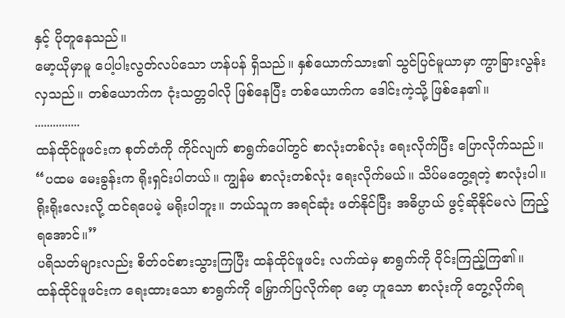နှင့် ပိုတူနေသည်။
မော့ယိုမှာမူ ပေါ့ပါးလွတ်လပ်သော ဟန်ပန် ရှိသည်။ နှစ်ယောက်သား၏ သွင်ပြင်မူယာမှာ ကွာခြားလွန်း လှသည်။ တစ်ယောက်က ငုံးသတ္တဝါလို ဖြစ်နေပြီး တစ်ယောက်က ဒေါင်းကဲ့သို့ ဖြစ်နေ၏။
...............
ထန်ထိုင်ဖူဖင်းက စုတ်တံကို ကိုင်လျက် စာရွက်ပေါ်တွင် စာလုံးတစ်လုံး ရေးလိုက်ပြီး ပြောလိုက်သည်။ “ပထမ မေးခွန်းက ရိုးရှင်းပါတယ်။ ကျွန်မ စာလုံးတစ်လုံး ရေးလိုက်မယ်။ သိပ်မတွေ့ရတဲ့ စာလုံးပါ။ ရိုးရိုးလေးလို့ ထင်ရပေမဲ့ မရိုးပါဘူး။ ဘယ်သူက အရင်ဆုံး ဖတ်နိုင်ပြီး အဓိပ္ပာယ် ဖွင့်ဆိုနိုင်မလဲ ကြည့်ရအောင်။”
ပရိသတ်များလည်း စိတ်ဝင်စားသွားကြပြီး ထန်ထိုင်ဖူဖင်း လက်ထဲမှ စာရွက်ကို ဝိုင်းကြည့်ကြ၏။
ထန်ထိုင်ဖူဖင်းက ရေးထားသော စာရွက်ကို မြှောက်ပြလိုက်ရာ မော့ ဟူသော စာလုံးကို တွေ့လိုက်ရ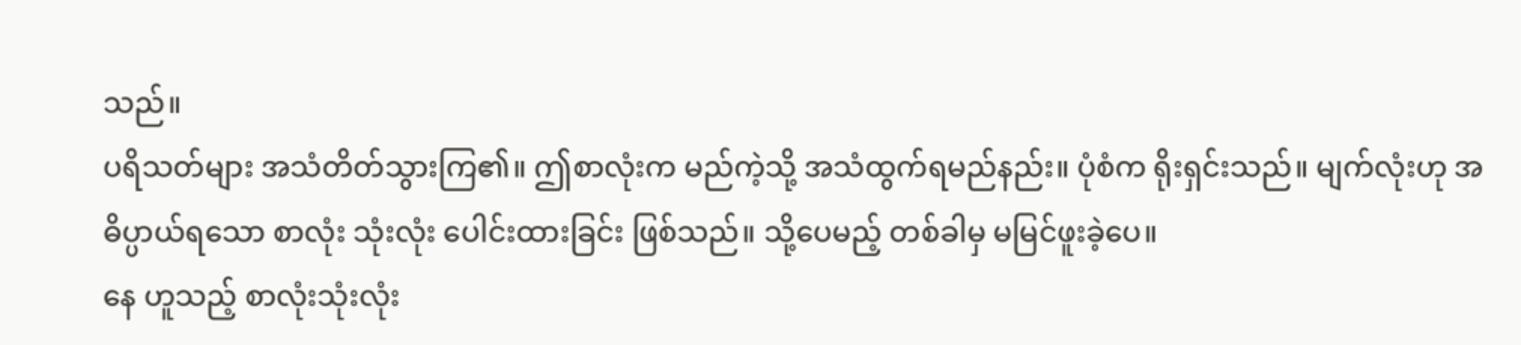သည်။
ပရိသတ်များ အသံတိတ်သွားကြ၏။ ဤစာလုံးက မည်ကဲ့သို့ အသံထွက်ရမည်နည်း။ ပုံစံက ရိုးရှင်းသည်။ မျက်လုံးဟု အဓိပ္ပာယ်ရသော စာလုံး သုံးလုံး ပေါင်းထားခြင်း ဖြစ်သည်။ သို့ပေမည့် တစ်ခါမှ မမြင်ဖူးခဲ့ပေ။
နေ ဟူသည့် စာလုံးသုံးလုံး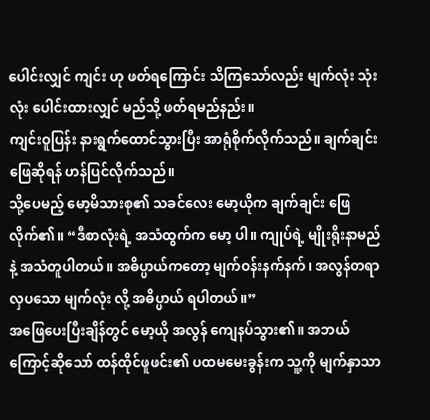ပေါင်းလျှင် ကျင်း ဟု ဖတ်ရကြောင်း သိကြသော်လည်း မျက်လုံး သုံးလုံး ပေါင်းထားလျှင် မည်သို့ ဖတ်ရမည်နည်း။
ကျင်းဝူပြန်း နားရွက်ထောင်သွားပြီး အာရုံစိုက်လိုက်သည်။ ချက်ချင်း ဖြေဆိုရန် ဟန်ပြင်လိုက်သည်။
သို့ပေမည့် မော့မိသားစု၏ သခင်လေး မော့ယိုက ချက်ချင်း ဖြေလိုက်၏။ “ဒီစာလုံးရဲ့ အသံထွက်က မော့ ပါ။ ကျုပ်ရဲ့ မျိုးရိုးနာမည်နဲ့ အသံတူပါတယ်။ အဓိပ္ပာယ်ကတော့ မျက်ဝန်းနက်နက်၊ အလွန်တရာ လှပသော မျက်လုံး လို့ အဓိပ္ပာယ် ရပါတယ်။”
အဖြေပေးပြီးချိန်တွင် မော့ယို အလွန် ကျေနပ်သွား၏။ အဘယ်ကြောင့်ဆိုသော် ထန်ထိုင်ဖူဖင်း၏ ပထမမေးခွန်းက သူ့ကို မျက်နှာသာ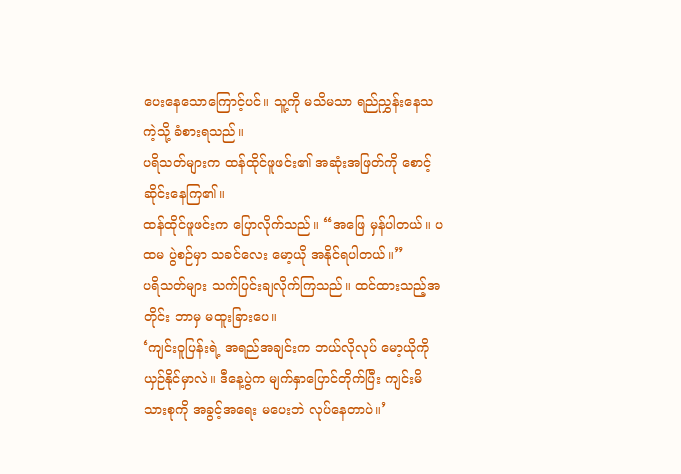ပေးနေသောကြောင့်ပင်။ သူ့ကို မသိမသာ ရည်ညွှန်းနေသကဲ့သို့ ခံစားရသည်။
ပရိသတ်များက ထန်ထိုင်ဖူဖင်း၏ အဆုံးအဖြတ်ကို စောင့်ဆိုင်းနေကြ၏။
ထန်ထိုင်ဖူဖင်းက ပြောလိုက်သည်။ “အဖြေ မှန်ပါတယ်။ ပထမ ပွဲစဉ်မှာ သခင်လေး မော့ယို အနိုင်ရပါတယ်။”
ပရိသတ်များ သက်ပြင်းချလိုက်ကြသည်။ ထင်ထားသည့်အတိုင်း ဘာမှ မထူးခြားပေ။
‘ကျင်းဝူပြန်းရဲ့ အရည်အချင်းက ဘယ်လိုလုပ် မော့ယိုကို ယှဉ်နိုင်မှာလဲ။ ဒီနေ့ပွဲက မျက်နှာပြောင်တိုက်ပြီး ကျင်းမိသားစုကို အခွင့်အရေး မပေးဘဲ လုပ်နေတာပဲ။’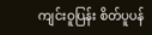ကျင်းဝူပြန်း စိတ်ပူပန်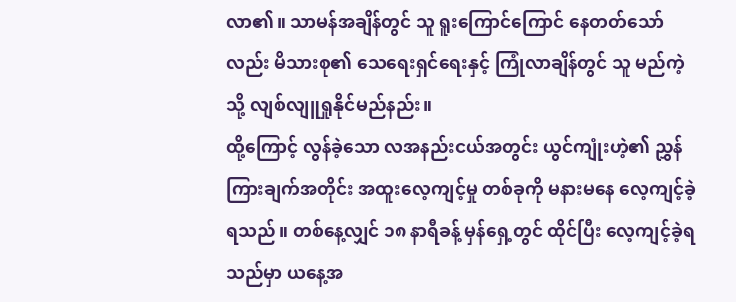လာ၏။ သာမန်အချိန်တွင် သူ ရူးကြောင်ကြောင် နေတတ်သော်လည်း မိသားစု၏ သေရေးရှင်ရေးနှင့် ကြုံလာချိန်တွင် သူ မည်ကဲ့သို့ လျစ်လျူရှုနိုင်မည်နည်း။
ထို့ကြောင့် လွန်ခဲ့သော လအနည်းငယ်အတွင်း ယွင်ကျုံးဟဲ့၏ ညွှန်ကြားချက်အတိုင်း အထူးလေ့ကျင့်မှု တစ်ခုကို မနားမနေ လေ့ကျင့်ခဲ့ရသည်။ တစ်နေ့လျှင် ၁၈ နာရီခန့် မှန်ရှေ့တွင် ထိုင်ပြီး လေ့ကျင့်ခဲ့ရသည်မှာ ယနေ့အ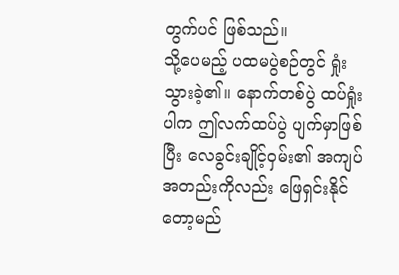တွက်ပင် ဖြစ်သည်။
သို့ပေမည့် ပထမပွဲစဉ်တွင် ရှုံးသွားခဲ့၏။ နောက်တစ်ပွဲ ထပ်ရှုံးပါက ဤလက်ထပ်ပွဲ ပျက်မှာဖြစ်ပြီး လေခွင်းချိုင့်ဝှမ်း၏ အကျပ်အတည်းကိုလည်း ဖြေရှင်းနိုင်တော့မည်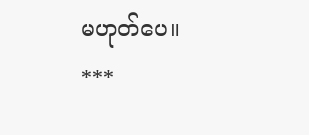မဟုတ်ပေ။
***